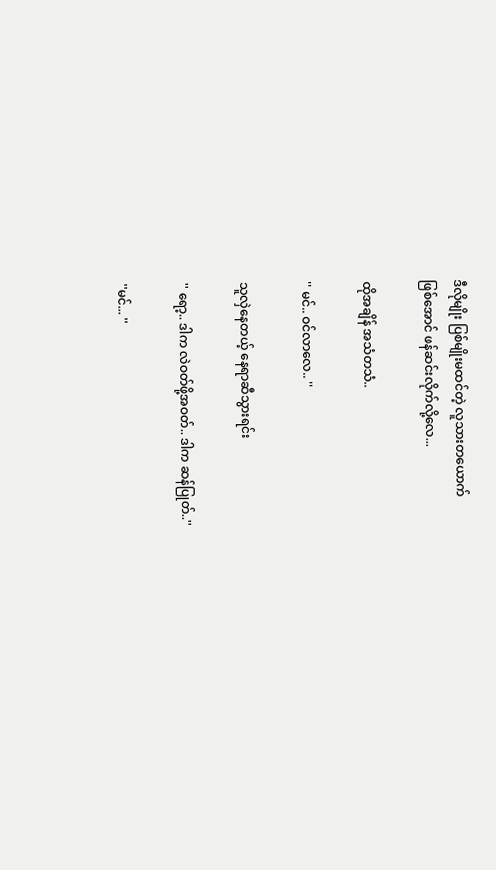ဒီလိုမျိုး ပြစ်မျိုးမထင်တဲ့ လူသားတယောက်
ဖြစ်အောင် ဖန်ဆင်းလိုက်လို့လေ...

ထိုအချိန် အသံတသံ..

'' မင်.. ဝင်လာလေ.. ''

သူလှဲနေတယ့် နေရာဆီသွားရင်း

'' ရော့.. ဒါက လဲဝတ်ဖို့အဝတ်.. ဒါက ဆန်ပြုတ်..''

''မင်... ''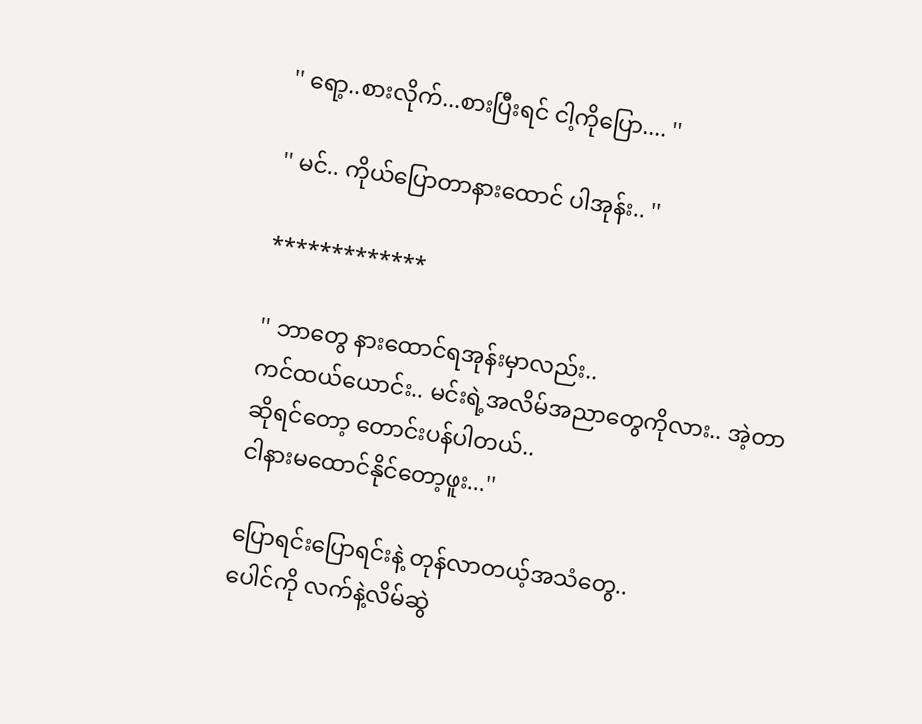'' ရော့..စားလိုက်...စားပြီးရင် ငါ့ကိုပြော.... ''

'' မင်.. ကိုယ်ပြောတာနားထောင် ပါအုန်း.. ''

*************

'' ဘာတွေ နားထောင်ရအုန်းမှာလည်း..
ကင်ထယ်ယောင်း.. မင်းရဲ့အလိမ်အညာတွေကိုလား.. အဲ့တာဆိုရင်တော့ တောင်းပန်ပါတယ်..
ငါနားမထောင်နိုင်တော့ဖူး...''

ပြောရင်းပြောရင်းနဲ့ တုန်လာတယ့်အသံတွေ..
ပေါင်ကို လက်နဲ့လိမ်ဆွဲ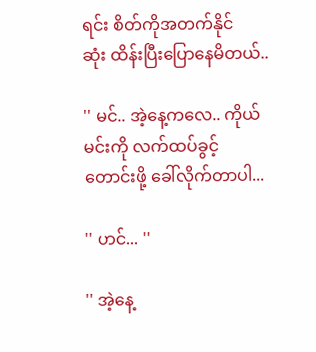ရင်း စိတ်ကိုအတက်နိုင်
ဆုံး ထိန်းပြီးပြောနေမိတယ်..

'' မင်.. အဲ့နေ့ကလေ.. ကိုယ် မင်းကို လက်ထပ်ခွင့်
တောင်းဖို့ ခေါ်လိုက်တာပါ...

'' ဟင်... ''

'' အဲ့နေ့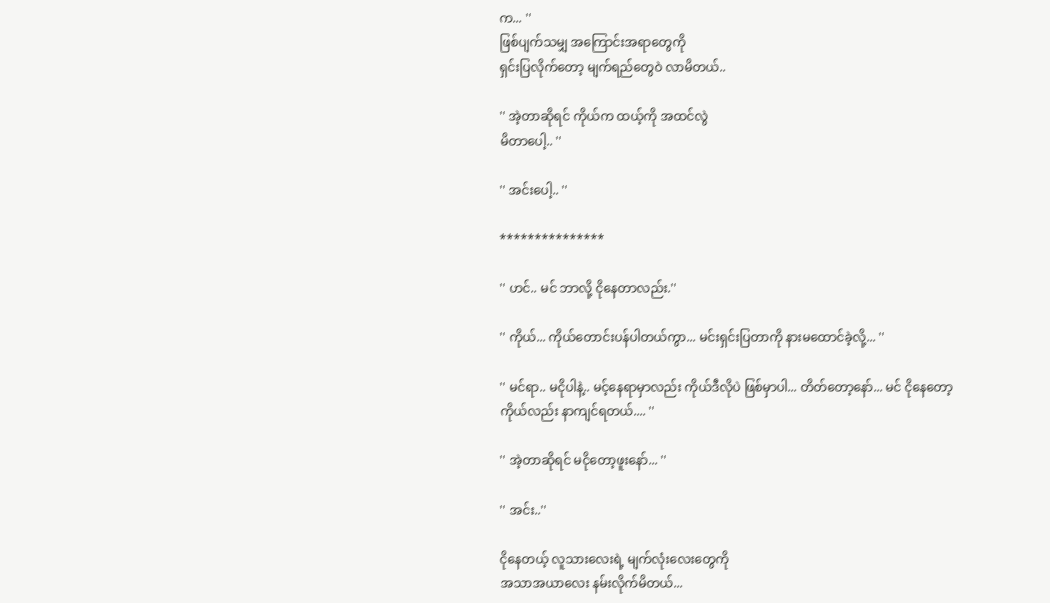က... ''
ဖြစ်ပျက်သမျှ အကြောင်းအရာတွေကို
ရှင်းပြလိုက်တော့ မျက်ရည်တွေဝဲ လာမိတယ်..

'' အဲ့တာဆိုရင် ကိုယ်က ထယ့်ကို အထင်လွဲ
မိတာပေါ့.. ''

'' အင်းပေါ့.. ''

***************

'' ဟင်.. မင် ဘာလို့ ငိုနေတာလည်း.''

'' ကိုယ်... ကိုယ်တောင်းပန်ပါတယ်ကွာ... မင်းရှင်းပြတာကို နားမထောင်ခဲ့လို့... ''

'' မင်ရာ.. မငိုပါနဲ့.. မင့်နေရာမှာလည်း ကိုယ်ဒီလိုပဲ ဖြစ်မှာပါ... တိတ်တော့နော်... မင် ငိုနေတော့
ကိုယ်လည်း နာကျင်ရတယ်.... ''

'' အဲ့တာဆိုရင် မငိုတော့ဖူးနော်... ''

'' အင်း..''

ငိုနေတယ့် လူသားလေးရဲ့ မျက်လုံးလေးတွေကို
အသာအယာလေး နမ်းလိုက်မိတယ်...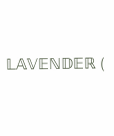𝕃𝔸𝕍𝔼ℕ𝔻𝔼ℝ (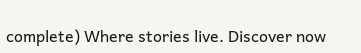complete) Where stories live. Discover now